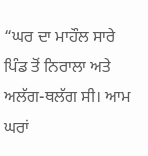“ਘਰ ਦਾ ਮਾਹੌਲ ਸਾਰੇ ਪਿੰਡ ਤੋਂ ਨਿਰਾਲਾ ਅਤੇ ਅਲੱਗ-ਥਲੱਗ ਸੀ। ਆਮ ਘਰਾਂ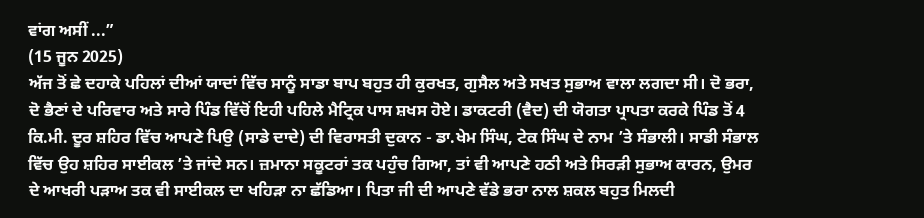ਵਾਂਗ ਅਸੀਂ ...”
(15 ਜੂਨ 2025)
ਅੱਜ ਤੋਂ ਛੇ ਦਹਾਕੇ ਪਹਿਲਾਂ ਦੀਆਂ ਯਾਦਾਂ ਵਿੱਚ ਸਾਨੂੰ ਸਾਡਾ ਬਾਪ ਬਹੁਤ ਹੀ ਕੁਰਖਤ, ਗੁਸੈਲ ਅਤੇ ਸਖਤ ਸੁਭਾਅ ਵਾਲਾ ਲਗਦਾ ਸੀ। ਦੋ ਭਰਾ, ਦੋ ਭੈਣਾਂ ਦੇ ਪਰਿਵਾਰ ਅਤੇ ਸਾਰੇ ਪਿੰਡ ਵਿੱਚੋਂ ਇਹੀ ਪਹਿਲੇ ਮੈਟ੍ਰਿਕ ਪਾਸ ਸ਼ਖਸ ਹੋਏ। ਡਾਕਟਰੀ (ਵੈਦ) ਦੀ ਯੋਗਤਾ ਪ੍ਰਾਪਤਾ ਕਰਕੇ ਪਿੰਡ ਤੋਂ 4 ਕਿ.ਮੀ. ਦੂਰ ਸ਼ਹਿਰ ਵਿੱਚ ਆਪਣੇ ਪਿਉ (ਸਾਡੇ ਦਾਦੇ) ਦੀ ਵਿਰਾਸਤੀ ਦੁਕਾਨ - ਡਾ.ਖੇਮ ਸਿੰਘ, ਟੇਕ ਸਿੰਘ ਦੇ ਨਾਮ ’ਤੇ ਸੰਭਾਲੀ। ਸਾਡੀ ਸੰਭਾਲ ਵਿੱਚ ਉਹ ਸ਼ਹਿਰ ਸਾਈਕਲ ’ਤੇ ਜਾਂਦੇ ਸਨ। ਜ਼ਮਾਨਾ ਸਕੂਟਰਾਂ ਤਕ ਪਹੁੰਚ ਗਿਆ, ਤਾਂ ਵੀ ਆਪਣੇ ਹਠੀ ਅਤੇ ਸਿਰੜੀ ਸੁਭਾਅ ਕਾਰਨ, ਉਮਰ ਦੇ ਆਖਰੀ ਪੜਾਅ ਤਕ ਵੀ ਸਾਈਕਲ ਦਾ ਖਹਿੜਾ ਨਾ ਛੱਡਿਆ। ਪਿਤਾ ਜੀ ਦੀ ਆਪਣੇ ਵੱਡੇ ਭਰਾ ਨਾਲ ਸ਼ਕਲ ਬਹੁਤ ਮਿਲਦੀ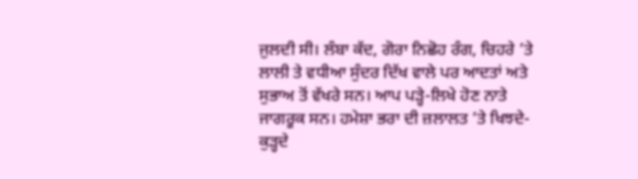ਜੁਲਦੀ ਸੀ। ਲੰਬਾ ਕੱਦ, ਗੋਰਾ ਨਿਛੋਹ ਰੰਗ, ਚਿਹਰੇ ’ਤੇ ਲਾਲੀ ਤੇ ਵਧੀਆ ਸੁੰਦਰ ਦਿੱਖ ਵਾਲੇ ਪਰ ਆਦਤਾਂ ਅਤੇ ਸੁਭਾਅ ਤੋਂ ਵੱਖਰੇ ਸਨ। ਆਪ ਪੜ੍ਹੇ-ਲਿਖੇ ਹੋਣ ਨਾਤੇ ਜਾਗਰੂਕ ਸਨ। ਹਮੇਸ਼ਾ ਭਰਾ ਦੀ ਜ਼ਲਾਲਤ ’ਤੇ ਖਿਝਦੇ-ਕੁੜ੍ਹਦੇ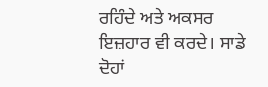ਰਹਿੰਦੇ ਅਤੇ ਅਕਸਰ ਇਜ਼ਹਾਰ ਵੀ ਕਰਦੇ। ਸਾਡੇ ਦੋਹਾਂ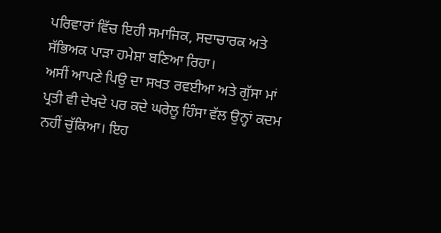ਪਰਿਵਾਰਾਂ ਵਿੱਚ ਇਹੀ ਸਮਾਜਿਕ, ਸਦਾਚਾਰਕ ਅਤੇ ਸੱਭਿਅਕ ਪਾੜਾ ਹਮੇਸ਼ਾ ਬਣਿਆ ਰਿਹਾ।
ਅਸੀਂ ਆਪਣੇ ਪਿਉ ਦਾ ਸਖਤ ਰਵਈਆ ਅਤੇ ਗੁੱਸਾ ਮਾਂ ਪ੍ਰਤੀ ਵੀ ਦੇਖਦੇ ਪਰ ਕਦੇ ਘਰੇਲੂ ਹਿੰਸਾ ਵੱਲ ਉਨ੍ਹਾਂ ਕਦਮ ਨਹੀਂ ਚੁੱਕਿਆ। ਇਹ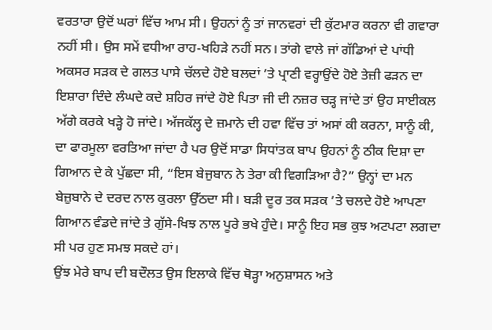ਵਰਤਾਰਾ ਉਦੋਂ ਘਰਾਂ ਵਿੱਚ ਆਮ ਸੀ। ਉਹਨਾਂ ਨੂੰ ਤਾਂ ਜਾਨਵਰਾਂ ਦੀ ਕੁੱਟਮਾਰ ਕਰਨਾ ਵੀ ਗਵਾਰਾ ਨਹੀਂ ਸੀ। ਉਸ ਸਮੇਂ ਵਧੀਆ ਰਾਹ-ਖਹਿੜੇ ਨਹੀਂ ਸਨ। ਤਾਂਗੇ ਵਾਲੇ ਜਾਂ ਗੱਡਿਆਂ ਦੇ ਪਾਂਧੀ ਅਕਸਰ ਸੜਕ ਦੇ ਗਲਤ ਪਾਸੇ ਚੱਲਦੇ ਹੋਏ ਬਲਦਾਂ ’ਤੇ ਪ੍ਰਾਣੀ ਵਰ੍ਹਾਉਂਦੇ ਹੋਏ ਤੇਜ਼ੀ ਫੜਨ ਦਾ ਇਸ਼ਾਰਾ ਦਿੰਦੇ ਲੰਘਦੇ ਕਦੇ ਸ਼ਹਿਰ ਜਾਂਦੇ ਹੋਏ ਪਿਤਾ ਜੀ ਦੀ ਨਜ਼ਰ ਚੜ੍ਹ ਜਾਂਦੇ ਤਾਂ ਉਹ ਸਾਈਕਲ ਅੱਗੇ ਕਰਕੇ ਖੜ੍ਹੇ ਹੋ ਜਾਂਦੇ। ਅੱਜਕੱਲ੍ਹ ਦੇ ਜ਼ਮਾਨੇ ਦੀ ਹਵਾ ਵਿੱਚ ਤਾਂ ਅਸਾਂ ਕੀ ਕਰਨਾ, ਸਾਨੂੰ ਕੀ, ਦਾ ਫਾਰਮੂਲਾ ਵਰਤਿਆ ਜਾਂਦਾ ਹੈ ਪਰ ਉਦੋਂ ਸਾਡਾ ਸਿਧਾਂਤਕ ਬਾਪ ਉਹਨਾਂ ਨੂੰ ਠੀਕ ਦਿਸ਼ਾ ਦਾ ਗਿਆਨ ਦੇ ਕੇ ਪੁੱਛਦਾ ਸੀ, “ਇਸ ਬੇਜੁਬਾਨ ਨੇ ਤੇਰਾ ਕੀ ਵਿਗੜਿਆ ਹੈ?” ਉਨ੍ਹਾਂ ਦਾ ਮਨ ਬੇਜ਼ੁਬਾਨੇ ਦੇ ਦਰਦ ਨਾਲ ਕੁਰਲਾ ਉੱਠਦਾ ਸੀ। ਬੜੀ ਦੂਰ ਤਕ ਸੜਕ ’ਤੇ ਚਲਦੇ ਹੋਏ ਆਪਣਾ ਗਿਆਨ ਵੰਡਦੇ ਜਾਂਦੇ ਤੇ ਗੁੱਸੇ-ਖਿਝ ਨਾਲ ਪੂਰੇ ਭਖੇ ਹੁੰਦੇ। ਸਾਨੂੰ ਇਹ ਸਭ ਕੁਝ ਅਟਪਟਾ ਲਗਦਾ ਸੀ ਪਰ ਹੁਣ ਸਮਝ ਸਕਦੇ ਹਾਂ।
ਉਂਝ ਮੇਰੇ ਬਾਪ ਦੀ ਬਦੌਲਤ ਉਸ ਇਲਾਕੇ ਵਿੱਚ ਥੋੜ੍ਹਾ ਅਨੁਸ਼ਾਸਨ ਅਤੇ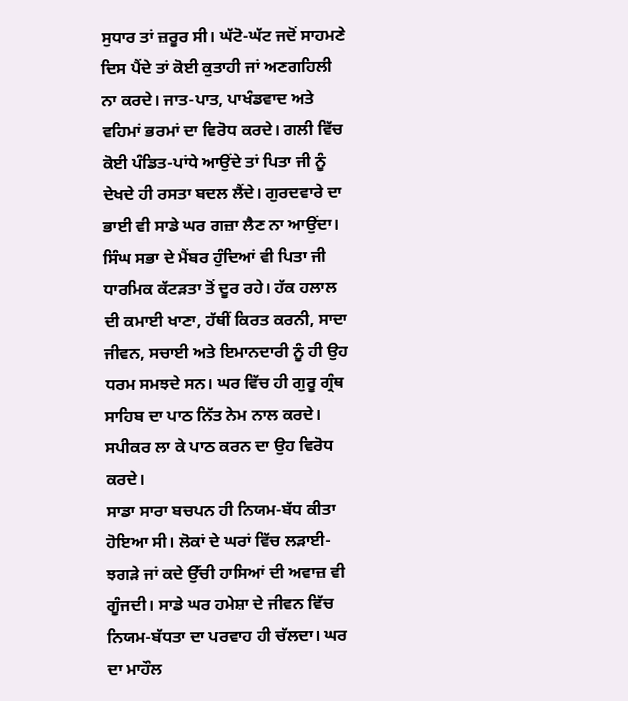ਸੁਧਾਰ ਤਾਂ ਜ਼ਰੂਰ ਸੀ। ਘੱਟੋ-ਘੱਟ ਜਦੋਂ ਸਾਹਮਣੇ ਦਿਸ ਪੈਂਦੇ ਤਾਂ ਕੋਈ ਕੁਤਾਹੀ ਜਾਂ ਅਣਗਹਿਲੀ ਨਾ ਕਰਦੇ। ਜਾਤ-ਪਾਤ, ਪਾਖੰਡਵਾਦ ਅਤੇ ਵਹਿਮਾਂ ਭਰਮਾਂ ਦਾ ਵਿਰੋਧ ਕਰਦੇ। ਗਲੀ ਵਿੱਚ ਕੋਈ ਪੰਡਿਤ-ਪਾਂਧੇ ਆਉਂਦੇ ਤਾਂ ਪਿਤਾ ਜੀ ਨੂੰ ਦੇਖਦੇ ਹੀ ਰਸਤਾ ਬਦਲ ਲੈਂਦੇ। ਗੁਰਦਵਾਰੇ ਦਾ ਭਾਈ ਵੀ ਸਾਡੇ ਘਰ ਗਜ਼ਾ ਲੈਣ ਨਾ ਆਉਂਦਾ। ਸਿੰਘ ਸਭਾ ਦੇ ਮੈਂਬਰ ਹੁੰਦਿਆਂ ਵੀ ਪਿਤਾ ਜੀ ਧਾਰਮਿਕ ਕੱਟੜਤਾ ਤੋਂ ਦੂਰ ਰਹੇ। ਹੱਕ ਹਲਾਲ ਦੀ ਕਮਾਈ ਖਾਣਾ, ਹੱਥੀਂ ਕਿਰਤ ਕਰਨੀ, ਸਾਦਾ ਜੀਵਨ, ਸਚਾਈ ਅਤੇ ਇਮਾਨਦਾਰੀ ਨੂੰ ਹੀ ਉਹ ਧਰਮ ਸਮਝਦੇ ਸਨ। ਘਰ ਵਿੱਚ ਹੀ ਗੁਰੂ ਗ੍ਰੰਥ ਸਾਹਿਬ ਦਾ ਪਾਠ ਨਿੱਤ ਨੇਮ ਨਾਲ ਕਰਦੇ। ਸਪੀਕਰ ਲਾ ਕੇ ਪਾਠ ਕਰਨ ਦਾ ਉਹ ਵਿਰੋਧ ਕਰਦੇ।
ਸਾਡਾ ਸਾਰਾ ਬਚਪਨ ਹੀ ਨਿਯਮ-ਬੱਧ ਕੀਤਾ ਹੋਇਆ ਸੀ। ਲੋਕਾਂ ਦੇ ਘਰਾਂ ਵਿੱਚ ਲੜਾਈ-ਝਗੜੇ ਜਾਂ ਕਦੇ ਉੱਚੀ ਹਾਸਿਆਂ ਦੀ ਅਵਾਜ਼ ਵੀ ਗੂੰਜਦੀ। ਸਾਡੇ ਘਰ ਹਮੇਸ਼ਾ ਦੇ ਜੀਵਨ ਵਿੱਚ ਨਿਯਮ-ਬੱਧਤਾ ਦਾ ਪਰਵਾਹ ਹੀ ਚੱਲਦਾ। ਘਰ ਦਾ ਮਾਹੌਲ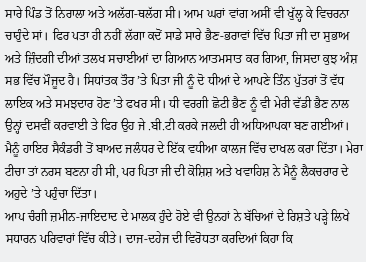ਸਾਰੇ ਪਿੰਡ ਤੋਂ ਨਿਰਾਲਾ ਅਤੇ ਅਲੱਗ-ਥਲੱਗ ਸੀ। ਆਮ ਘਰਾਂ ਵਾਂਗ ਅਸੀਂ ਵੀ ਖੁੱਲ੍ਹ ਕੇ ਵਿਚਰਨਾ ਚਾਹੁੰਦੇ ਸਾਂ। ਫਿਰ ਪਤਾ ਹੀ ਨਹੀਂ ਲੱਗਾ ਕਦੋਂ ਸਾਡੇ ਸਾਰੇ ਭੈਣ-ਭਰਾਵਾਂ ਵਿੱਚ ਪਿਤਾ ਜੀ ਦਾ ਸੁਭਾਅ ਅਤੇ ਜ਼ਿੰਦਗੀ ਦੀਆਂ ਤਲਖ ਸਚਾਈਆਂ ਦਾ ਗਿਆਨ ਆਤਮਸਾਤ ਕਰ ਗਿਆ, ਜਿਸਦਾ ਕੁਝ ਅੰਸ਼ ਸਭ ਵਿੱਚ ਮੌਜੂਦ ਹੈ। ਸਿਧਾਂਤਕ ਤੌਰ ’ਤੇ ਪਿਤਾ ਜੀ ਨੂੰ ਦੋ ਧੀਆਂ ਦੇ ਆਪਣੇ ਤਿੰਨ ਪੁੱਤਰਾਂ ਤੋਂ ਵੱਧ ਲਾਇਕ ਅਤੇ ਸਮਝਦਾਰ ਹੋਣ ’ਤੇ ਫਖਰ ਸੀ। ਧੀ ਵਰਗੀ ਛੋਟੀ ਭੈਣ ਨੂੰ ਵੀ ਮੇਰੀ ਵੱਡੀ ਭੈਣ ਨਾਲ ਉਨ੍ਹਾਂ ਦਸਵੀਂ ਕਰਵਾਈ ਤੇ ਫਿਰ ਉਹ ਜੇ .ਬੀ.ਟੀ ਕਰਕੇ ਜਲਦੀ ਹੀ ਅਧਿਆਪਕਾ ਬਣ ਗਈਆਂ। ਮੈਨੂੰ ਹਾਇਰ ਸੈਕੰਡਰੀ ਤੋਂ ਬਾਅਦ ਜਲੰਧਰ ਦੇ ਇੱਕ ਵਧੀਆ ਕਾਲਜ ਵਿੱਚ ਦਾਖਲ ਕਰਾ ਦਿੱਤਾ। ਮੇਰਾ ਟੀਚਾ ਤਾਂ ਨਰਸ ਬਣਨਾ ਹੀ ਸੀ, ਪਰ ਪਿਤਾ ਜੀ ਦੀ ਕੋਸ਼ਿਸ਼ ਅਤੇ ਖਵਾਹਿਸ਼ ਨੇ ਮੈਨੂੰ ਲੈਕਚਰਾਰ ਦੇ ਅਹੁਦੇ ’ਤੇ ਪਹੁੰਚਾ ਦਿੱਤਾ।
ਆਪ ਚੰਗੀ ਜ਼ਮੀਨ-ਜਾਇਦਾਦ ਦੇ ਮਾਲਕ ਹੁੰਦੇ ਹੋਏ ਵੀ ਉਨਹਾਂ ਨੇ ਬੱਚਿਆਂ ਦੇ ਰਿਸ਼ਤੇ ਪੜ੍ਹੇ ਲਿਖੇ ਸਧਾਰਨ ਪਰਿਵਾਰਾਂ ਵਿੱਚ ਕੀਤੇ। ਦਾਜ-ਦਹੇਜ ਦੀ ਵਿਰੋਧਤਾ ਕਰਦਿਆਂ ਕਿਹਾ ਕਿ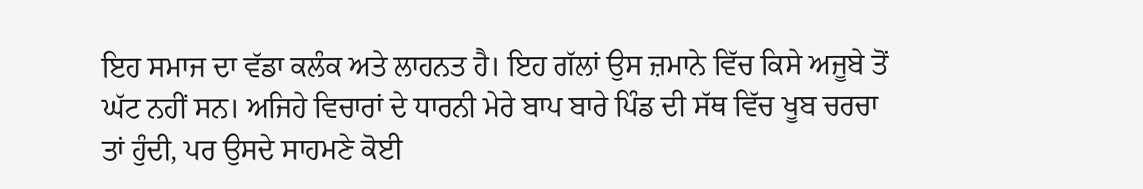ਇਹ ਸਮਾਜ ਦਾ ਵੱਡਾ ਕਲੰਕ ਅਤੇ ਲਾਹਨਤ ਹੈ। ਇਹ ਗੱਲਾਂ ਉਸ ਜ਼ਮਾਨੇ ਵਿੱਚ ਕਿਸੇ ਅਜੂਬੇ ਤੋਂ ਘੱਟ ਨਹੀਂ ਸਨ। ਅਜਿਹੇ ਵਿਚਾਰਾਂ ਦੇ ਧਾਰਨੀ ਮੇਰੇ ਬਾਪ ਬਾਰੇ ਪਿੰਡ ਦੀ ਸੱਥ ਵਿੱਚ ਖੂਬ ਚਰਚਾ ਤਾਂ ਹੁੰਦੀ, ਪਰ ਉਸਦੇ ਸਾਹਮਣੇ ਕੋਈ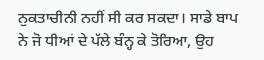ਨੁਕਤਾਚੀਨੀ ਨਹੀਂ ਸੀ ਕਰ ਸਕਦਾ। ਸਾਡੇ ਬਾਪ ਨੇ ਜੋ ਧੀਆਂ ਦੇ ਪੱਲੇ ਬੰਨ੍ਹ ਕੇ ਤੋਰਿਆ, ਉਹ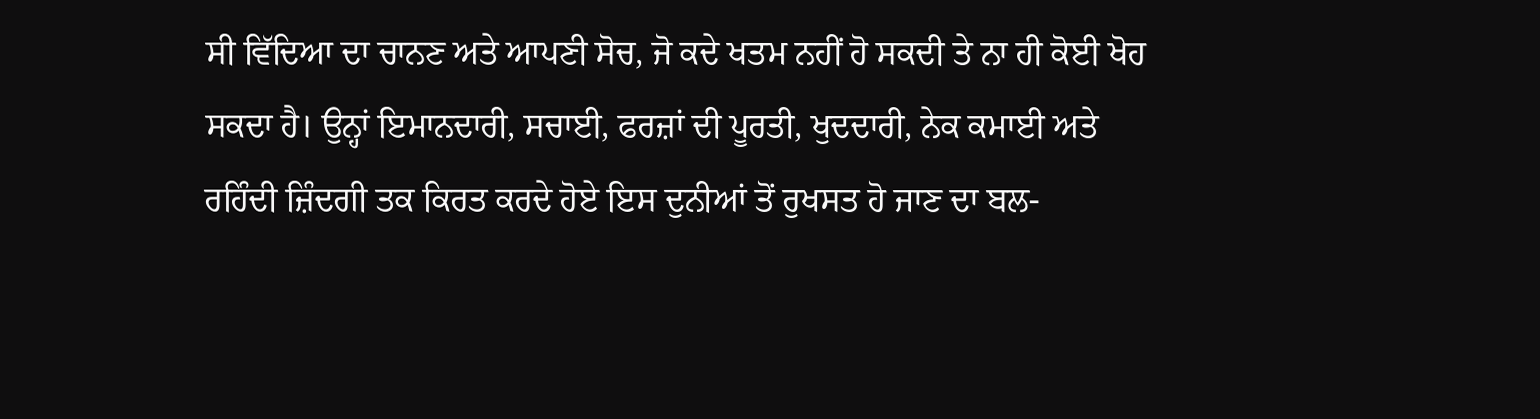ਸੀ ਵਿੱਦਿਆ ਦਾ ਚਾਨਣ ਅਤੇ ਆਪਣੀ ਸੋਚ, ਜੋ ਕਦੇ ਖਤਮ ਨਹੀਂ ਹੋ ਸਕਦੀ ਤੇ ਨਾ ਹੀ ਕੋਈ ਖੋਹ ਸਕਦਾ ਹੈ। ਉਨ੍ਹਾਂ ਇਮਾਨਦਾਰੀ, ਸਚਾਈ, ਫਰਜ਼ਾਂ ਦੀ ਪੂਰਤੀ, ਖੁਦਦਾਰੀ, ਨੇਕ ਕਮਾਈ ਅਤੇ ਰਹਿੰਦੀ ਜ਼ਿੰਦਗੀ ਤਕ ਕਿਰਤ ਕਰਦੇ ਹੋਏ ਇਸ ਦੁਨੀਆਂ ਤੋਂ ਰੁਖਸਤ ਹੋ ਜਾਣ ਦਾ ਬਲ-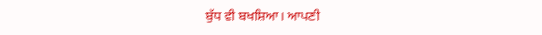ਬੁੱਧ ਵੀ ਬਖਸ਼ਿਆ। ਆਪਣੀ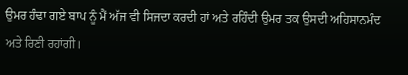ਉਮਰ ਹੰਢਾ ਗਏ ਬਾਪ ਨੂੰ ਮੈਂ ਅੱਜ ਵੀ ਸਿਜਦਾ ਕਰਦੀ ਹਾਂ ਅਤੇ ਰਹਿੰਦੀ ਉਮਰ ਤਕ ਉਸਦੀ ਅਹਿਸਾਨਮੰਦ ਅਤੇ ਰਿਣੀ ਰਹਾਂਗੀ।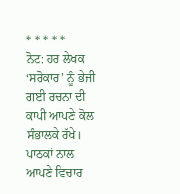* * * * *
ਨੋਟ: ਹਰ ਲੇਖਕ ‘ਸਰੋਕਾਰ’ ਨੂੰ ਭੇਜੀ ਗਈ ਰਚਨਾ ਦੀ ਕਾਪੀ ਆਪਣੇ ਕੋਲ ਸੰਭਾਲਕੇ ਰੱਖੇ।
ਪਾਠਕਾਂ ਨਾਲ ਆਪਣੇ ਵਿਚਾਰ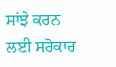ਸਾਂਝੇ ਕਰਨ ਲਈ ਸਰੋਕਾਰ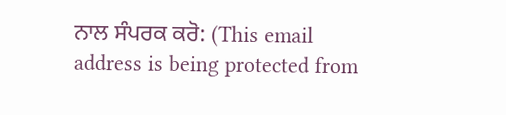ਨਾਲ ਸੰਪਰਕ ਕਰੋ: (This email address is being protected from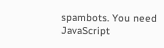spambots. You need JavaScript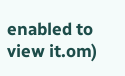enabled to view it.om)